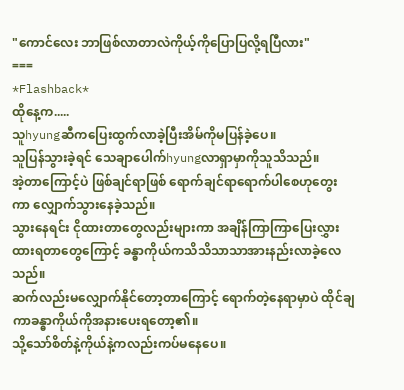"ကောင်လေး ဘာဖြစ်လာတာလဲကိုယ့်ကိုပြောပြလို့ရပြီလား"
===
*Flashback*
ထိုနေ့က.....
သူhyungဆီကပြေးထွက်လာခဲ့ပြီးအိမ်ကိုမပြန်ခဲ့ပေ။
သူပြန်သွားခဲ့ရင် သေချာပေါက်hyungလာရှာမှာကိုသူသိသည်။
အဲ့တာကြောင့်ပဲ ဖြစ်ချင်ရာဖြစ် ရောက်ချင်ရာရောက်ပါစေဟုတွေးကာ လျှောက်သွားနေခဲ့သည်။
သွားနေရင်း ငိုထားတာတွေလည်းများကာ အချိန်ကြာကြာပြေးလွှားထားရတာတွေကြောင့် ခန္ဓာကိုယ်ကသိသိသာသာအားနည်းလာခဲ့လေသည်။
ဆက်လည်းမလျှောက်နိုင်တော့တာကြောင့် ရောက်တဲ့နေရာမှာပဲ ထိုင်ချကာခန္ဓာကိုယ်ကိုအနားပေးရတော့၏။
သို့သော်စိတ်နဲ့ကိုယ်နဲ့ကလည်းကပ်မနေပေ။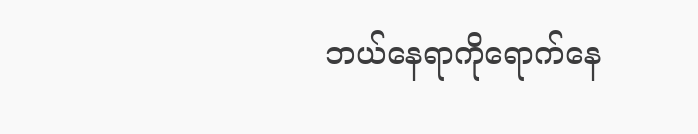ဘယ်နေရာကိုရောက်နေ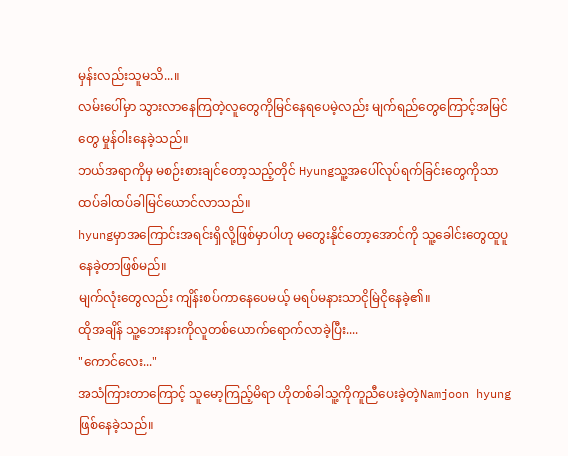မှန်းလည်းသူမသိ...။
လမ်းပေါ်မှာ သွားလာနေကြတဲ့လူတွေကိုမြင်နေရပေမဲ့လည်း မျက်ရည်တွေကြောင့်အမြင်တွေ မှုန်ဝါးနေခဲ့သည်။
ဘယ်အရာကိုမှ မစဉ်းစားချင်တော့သည့်တိုင် Hyungသူ့အပေါ်လုပ်ရက်ခြင်းတွေကိုသာ ထပ်ခါထပ်ခါမြင်ယောင်လာသည်။
hyungမှာအကြောင်းအရင်းရှိလို့ဖြစ်မှာပါဟု မတွေးနိုင်တော့အောင်ကို သူ့ခေါင်းတွေထူပူနေခဲ့တာဖြစ်မည်။
မျက်လုံးတွေလည်း ကျိန်းစပ်ကာနေပေမယ့် မရပ်မနားသာငိုမြဲငိုနေခဲ့၏။
ထိုအချိန် သူ့ဘေးနားကိုလူတစ်ယောက်ရောက်လာခဲ့ပြီး....
"ကောင်လေး..."
အသံကြားတာကြောင့် သူမော့ကြည့်မိရာ ဟိုတစ်ခါသူ့ကိုကူညီပေးခဲ့တဲ့Namjoon hyungဖြစ်နေခဲ့သည်။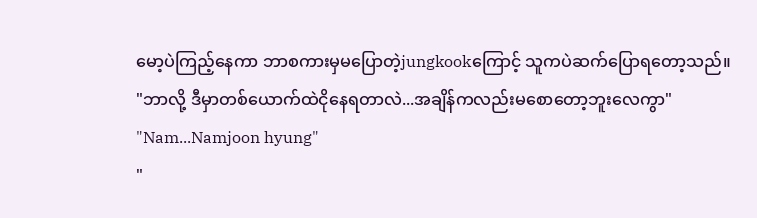မော့ပဲကြည့်နေကာ ဘာစကားမှမပြောတဲ့jungkookကြောင့် သူကပဲဆက်ပြောရတော့သည်။
"ဘာလို့ ဒီမှာတစ်ယောက်ထဲငိုနေရတာလဲ...အချိန်ကလည်းမစောတော့ဘူးလေကွာ"
"Nam...Namjoon hyung"
"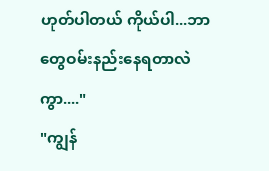ဟုတ်ပါတယ် ကိုယ်ပါ...ဘာတွေဝမ်းနည်းနေရတာလဲကွာ...."
"ကျွန်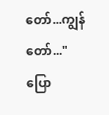တော်...ကျွန်တော်..."
ပြော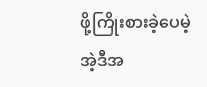ဖို့ကြိုးစားခဲ့ပေမဲ့ အဲ့ဒီအ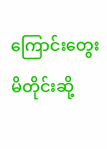ကြောင်းတွေးမိတိုင်းဆို့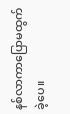နစ်လာကာပြောမထွက်ခဲ့ပေ။